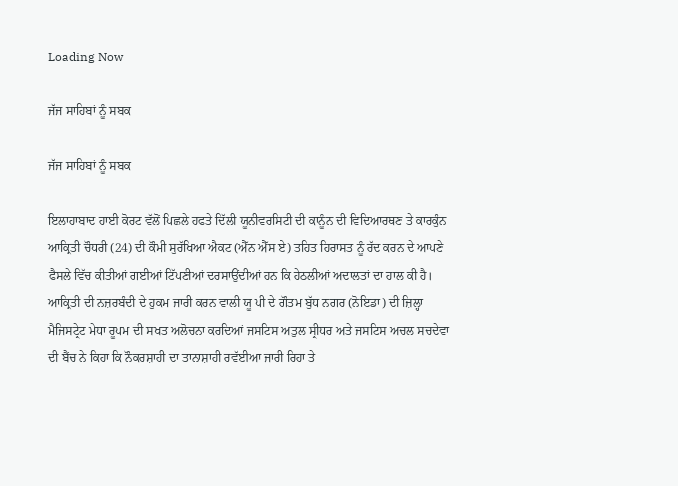Loading Now

ਜੱਜ ਸਾਹਿਬਾਂ ਨੂੰ ਸਬਕ

ਜੱਜ ਸਾਹਿਬਾਂ ਨੂੰ ਸਬਕ

ਇਲਾਹਾਬਾਦ ਹਾਈ ਕੋਰਟ ਵੱਲੋਂ ਪਿਛਲੇ ਹਫਤੇ ਦਿੱਲੀ ਯੂਨੀਵਰਸਿਟੀ ਦੀ ਕਾਨੂੰਨ ਦੀ ਵਿਦਿਆਰਥਣ ਤੇ ਕਾਰਕੁੰਨ ਆਕ੍ਰਿਤੀ ਚੌਧਰੀ (24) ਦੀ ਕੌਮੀ ਸੁਰੱਖਿਆ ਐਕਟ (ਐੱਨ ਐੱਸ ਏ) ਤਹਿਤ ਹਿਰਾਸਤ ਨੂੰ ਰੱਦ ਕਰਨ ਦੇ ਆਪਣੇ ਫੈਸਲੇ ਵਿੱਚ ਕੀਤੀਆਂ ਗਈਆਂ ਟਿੱਪਣੀਆਂ ਦਰਸਾਉਂਦੀਆਂ ਹਨ ਕਿ ਹੇਠਲੀਆਂ ਅਦਾਲਤਾਂ ਦਾ ਹਾਲ ਕੀ ਹੈ। ਆਕ੍ਰਿਤੀ ਦੀ ਨਜ਼ਰਬੰਦੀ ਦੇ ਹੁਕਮ ਜਾਰੀ ਕਰਨ ਵਾਲੀ ਯੂ ਪੀ ਦੇ ਗੌਤਮ ਬੁੱਧ ਨਗਰ (ਨੋਇਡਾ) ਦੀ ਜ਼ਿਲ੍ਹਾ ਮੈਜਿਸਟ੍ਰੇਟ ਮੇਧਾ ਰੂਪਮ ਦੀ ਸਖਤ ਅਲੋਚਨਾ ਕਰਦਿਆਂ ਜਸਟਿਸ ਅਤੁਲ ਸ੍ਰੀਧਰ ਅਤੇ ਜਸਟਿਸ ਅਚਲ ਸਚਦੇਵਾ ਦੀ ਬੈਂਚ ਨੇ ਕਿਹਾ ਕਿ ਨੌਕਰਸ਼ਾਹੀ ਦਾ ਤਾਨਾਸ਼ਾਹੀ ਰਵੱਈਆ ਜਾਰੀ ਰਿਹਾ ਤੇ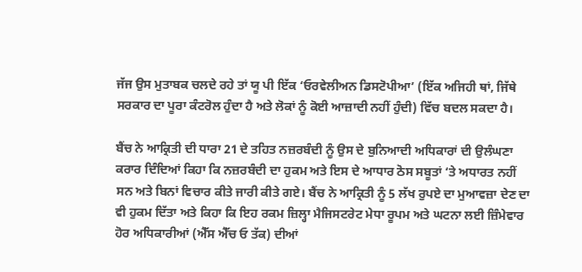ਜੱਜ ਉਸ ਮੁਤਾਬਕ ਚਲਦੇ ਰਹੇ ਤਾਂ ਯੂ ਪੀ ਇੱਕ ‘ਓਰਵੇਲੀਅਨ ਡਿਸਟੋਪੀਆ’ (ਇੱਕ ਅਜਿਹੀ ਥਾਂ, ਜਿੱਥੇ ਸਰਕਾਰ ਦਾ ਪੂਰਾ ਕੰਟਰੋਲ ਹੁੰਦਾ ਹੈ ਅਤੇ ਲੋਕਾਂ ਨੂੰ ਕੋਈ ਆਜ਼ਾਦੀ ਨਹੀਂ ਹੁੰਦੀ) ਵਿੱਚ ਬਦਲ ਸਕਦਾ ਹੈ।

ਬੈਂਚ ਨੇ ਆਕ੍ਰਿਤੀ ਦੀ ਧਾਰਾ 21 ਦੇ ਤਹਿਤ ਨਜ਼ਰਬੰਦੀ ਨੂੰ ਉਸ ਦੇ ਬੁਨਿਆਦੀ ਅਧਿਕਾਰਾਂ ਦੀ ਉਲੰਘਣਾ ਕਰਾਰ ਦਿੰਦਿਆਂ ਕਿਹਾ ਕਿ ਨਜ਼ਰਬੰਦੀ ਦਾ ਹੁਕਮ ਅਤੇ ਇਸ ਦੇ ਆਧਾਰ ਠੋਸ ਸਬੂਤਾਂ ‘ਤੇ ਅਧਾਰਤ ਨਹੀਂ ਸਨ ਅਤੇ ਬਿਨਾਂ ਵਿਚਾਰ ਕੀਤੇ ਜਾਰੀ ਕੀਤੇ ਗਏ। ਬੈਂਚ ਨੇ ਆਕ੍ਰਿਤੀ ਨੂੰ 5 ਲੱਖ ਰੁਪਏ ਦਾ ਮੁਆਵਜ਼ਾ ਦੇਣ ਦਾ ਵੀ ਹੁਕਮ ਦਿੱਤਾ ਅਤੇ ਕਿਹਾ ਕਿ ਇਹ ਰਕਮ ਜ਼ਿਲ੍ਹਾ ਮੈਜਿਸਟਰੇਟ ਮੇਧਾ ਰੂਪਮ ਅਤੇ ਘਟਨਾ ਲਈ ਜ਼ਿੰਮੇਵਾਰ ਹੋਰ ਅਧਿਕਾਰੀਆਂ (ਐੱਸ ਐੱਚ ਓ ਤੱਕ) ਦੀਆਂ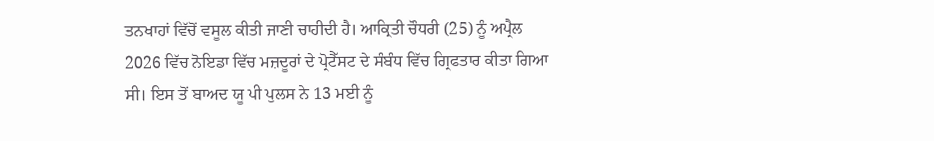ਤਨਖਾਹਾਂ ਵਿੱਚੋਂ ਵਸੂਲ ਕੀਤੀ ਜਾਣੀ ਚਾਹੀਦੀ ਹੈ। ਆਕ੍ਰਿਤੀ ਚੌਧਰੀ (25) ਨੂੰ ਅਪ੍ਰੈਲ 2026 ਵਿੱਚ ਨੋਇਡਾ ਵਿੱਚ ਮਜ਼ਦੂਰਾਂ ਦੇ ਪ੍ਰੋਟੈੱਸਟ ਦੇ ਸੰਬੰਧ ਵਿੱਚ ਗ੍ਰਿਫਤਾਰ ਕੀਤਾ ਗਿਆ ਸੀ। ਇਸ ਤੋਂ ਬਾਅਦ ਯੂ ਪੀ ਪੁਲਸ ਨੇ 13 ਮਈ ਨੂੰ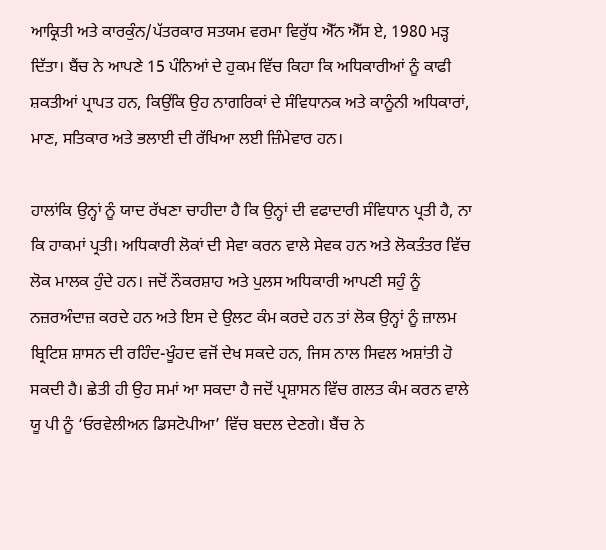ਆਕ੍ਰਿਤੀ ਅਤੇ ਕਾਰਕੁੰਨ/ਪੱਤਰਕਾਰ ਸਤਯਮ ਵਰਮਾ ਵਿਰੁੱਧ ਐੱਨ ਐੱਸ ਏ, 1980 ਮੜ੍ਹ ਦਿੱਤਾ। ਬੈਂਚ ਨੇ ਆਪਣੇ 15 ਪੰਨਿਆਂ ਦੇ ਹੁਕਮ ਵਿੱਚ ਕਿਹਾ ਕਿ ਅਧਿਕਾਰੀਆਂ ਨੂੰ ਕਾਫੀ ਸ਼ਕਤੀਆਂ ਪ੍ਰਾਪਤ ਹਨ, ਕਿਉਂਕਿ ਉਹ ਨਾਗਰਿਕਾਂ ਦੇ ਸੰਵਿਧਾਨਕ ਅਤੇ ਕਾਨੂੰਨੀ ਅਧਿਕਾਰਾਂ, ਮਾਣ, ਸਤਿਕਾਰ ਅਤੇ ਭਲਾਈ ਦੀ ਰੱਖਿਆ ਲਈ ਜ਼ਿੰਮੇਵਾਰ ਹਨ।

ਹਾਲਾਂਕਿ ਉਨ੍ਹਾਂ ਨੂੰ ਯਾਦ ਰੱਖਣਾ ਚਾਹੀਦਾ ਹੈ ਕਿ ਉਨ੍ਹਾਂ ਦੀ ਵਫਾਦਾਰੀ ਸੰਵਿਧਾਨ ਪ੍ਰਤੀ ਹੈ, ਨਾ ਕਿ ਹਾਕਮਾਂ ਪ੍ਰਤੀ। ਅਧਿਕਾਰੀ ਲੋਕਾਂ ਦੀ ਸੇਵਾ ਕਰਨ ਵਾਲੇ ਸੇਵਕ ਹਨ ਅਤੇ ਲੋਕਤੰਤਰ ਵਿੱਚ ਲੋਕ ਮਾਲਕ ਹੁੰਦੇ ਹਨ। ਜਦੋਂ ਨੌਕਰਸ਼ਾਹ ਅਤੇ ਪੁਲਸ ਅਧਿਕਾਰੀ ਆਪਣੀ ਸਹੁੰ ਨੂੰ ਨਜ਼ਰਅੰਦਾਜ਼ ਕਰਦੇ ਹਨ ਅਤੇ ਇਸ ਦੇ ਉਲਟ ਕੰਮ ਕਰਦੇ ਹਨ ਤਾਂ ਲੋਕ ਉਨ੍ਹਾਂ ਨੂੰ ਜ਼ਾਲਮ ਬ੍ਰਿਟਿਸ਼ ਸ਼ਾਸਨ ਦੀ ਰਹਿੰਦ-ਖੂੰਹਦ ਵਜੋਂ ਦੇਖ ਸਕਦੇ ਹਨ, ਜਿਸ ਨਾਲ ਸਿਵਲ ਅਸ਼ਾਂਤੀ ਹੋ ਸਕਦੀ ਹੈ। ਛੇਤੀ ਹੀ ਉਹ ਸਮਾਂ ਆ ਸਕਦਾ ਹੈ ਜਦੋਂ ਪ੍ਰਸ਼ਾਸਨ ਵਿੱਚ ਗਲਤ ਕੰਮ ਕਰਨ ਵਾਲੇ ਯੂ ਪੀ ਨੂੰ ‘ਓਰਵੇਲੀਅਨ ਡਿਸਟੋਪੀਆ’ ਵਿੱਚ ਬਦਲ ਦੇਣਗੇ। ਬੈਂਚ ਨੇ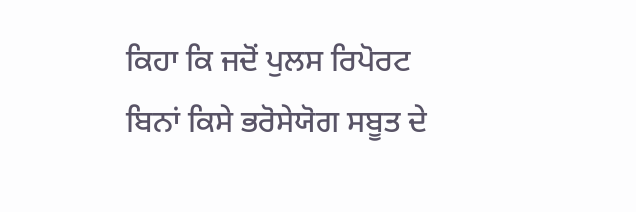ਕਿਹਾ ਕਿ ਜਦੋਂ ਪੁਲਸ ਰਿਪੋਰਟ ਬਿਨਾਂ ਕਿਸੇ ਭਰੋਸੇਯੋਗ ਸਬੂਤ ਦੇ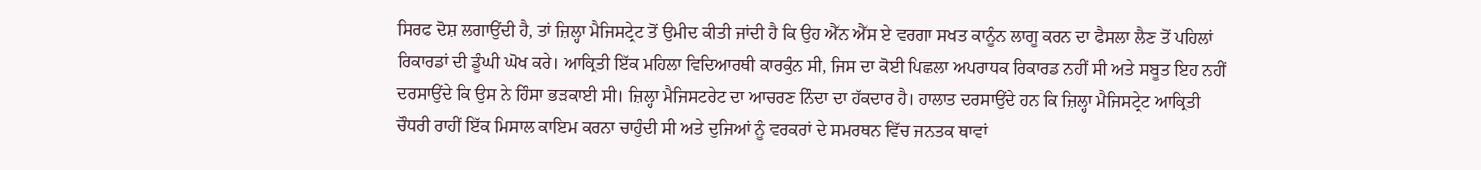ਸਿਰਫ ਦੋਸ਼ ਲਗਾਉਂਦੀ ਹੈ, ਤਾਂ ਜ਼ਿਲ੍ਹਾ ਮੈਜਿਸਟ੍ਰੇਟ ਤੋਂ ਉਮੀਦ ਕੀਤੀ ਜਾਂਦੀ ਹੈ ਕਿ ਉਹ ਐੱਨ ਐੱਸ ਏ ਵਰਗਾ ਸਖਤ ਕਾਨੂੰਨ ਲਾਗੂ ਕਰਨ ਦਾ ਫੈਸਲਾ ਲੈਣ ਤੋਂ ਪਹਿਲਾਂ ਰਿਕਾਰਡਾਂ ਦੀ ਡੂੰਘੀ ਘੋਖ ਕਰੇ। ਆਕ੍ਰਿਤੀ ਇੱਕ ਮਹਿਲਾ ਵਿਦਿਆਰਥੀ ਕਾਰਕੁੰਨ ਸੀ, ਜਿਸ ਦਾ ਕੋਈ ਪਿਛਲਾ ਅਪਰਾਧਕ ਰਿਕਾਰਡ ਨਹੀਂ ਸੀ ਅਤੇ ਸਬੂਤ ਇਹ ਨਹੀਂ ਦਰਸਾਉਂਦੇ ਕਿ ਉਸ ਨੇ ਹਿੰਸਾ ਭੜਕਾਈ ਸੀ। ਜ਼ਿਲ੍ਹਾ ਮੈਜਿਸਟਰੇਟ ਦਾ ਆਚਰਣ ਨਿੰਦਾ ਦਾ ਹੱਕਦਾਰ ਹੈ। ਹਾਲਾਤ ਦਰਸਾਉਂਦੇ ਹਨ ਕਿ ਜ਼ਿਲ੍ਹਾ ਮੈਜਿਸਟ੍ਰੇਟ ਆਕ੍ਰਿਤੀ ਚੌਧਰੀ ਰਾਹੀਂ ਇੱਕ ਮਿਸਾਲ ਕਾਇਮ ਕਰਨਾ ਚਾਹੁੰਦੀ ਸੀ ਅਤੇ ਦੁਜਿਆਂ ਨੂੰ ਵਰਕਰਾਂ ਦੇ ਸਮਰਥਨ ਵਿੱਚ ਜਨਤਕ ਥਾਵਾਂ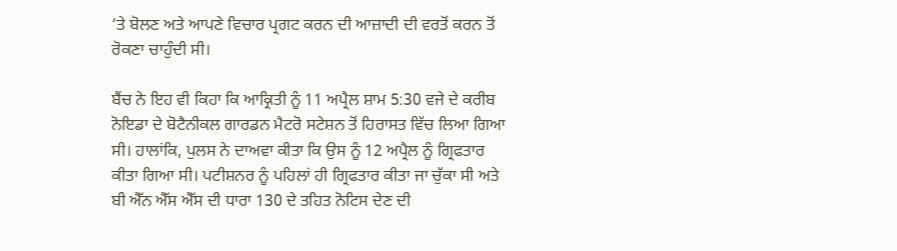‘ਤੇ ਬੋਲਣ ਅਤੇ ਆਪਣੇ ਵਿਚਾਰ ਪ੍ਰਗਟ ਕਰਨ ਦੀ ਆਜ਼ਾਦੀ ਦੀ ਵਰਤੋਂ ਕਰਨ ਤੋਂ ਰੋਕਣਾ ਚਾਹੁੰਦੀ ਸੀ।

ਬੈਂਚ ਨੇ ਇਹ ਵੀ ਕਿਹਾ ਕਿ ਆਕ੍ਰਿਤੀ ਨੂੰ 11 ਅਪ੍ਰੈਲ ਸ਼ਾਮ 5:30 ਵਜੇ ਦੇ ਕਰੀਬ ਨੋਇਡਾ ਦੇ ਬੋਟੈਨੀਕਲ ਗਾਰਡਨ ਮੈਟਰੋ ਸਟੇਸ਼ਨ ਤੋਂ ਹਿਰਾਸਤ ਵਿੱਚ ਲਿਆ ਗਿਆ ਸੀ। ਹਾਲਾਂਕਿ, ਪੁਲਸ ਨੇ ਦਾਅਵਾ ਕੀਤਾ ਕਿ ਉਸ ਨੂੰ 12 ਅਪ੍ਰੈਲ ਨੂੰ ਗ੍ਰਿਫਤਾਰ ਕੀਤਾ ਗਿਆ ਸੀ। ਪਟੀਸ਼ਨਰ ਨੂੰ ਪਹਿਲਾਂ ਹੀ ਗ੍ਰਿਫਤਾਰ ਕੀਤਾ ਜਾ ਚੁੱਕਾ ਸੀ ਅਤੇ ਬੀ ਐੱਨ ਐੱਸ ਐੱਸ ਦੀ ਧਾਰਾ 130 ਦੇ ਤਹਿਤ ਨੋਟਿਸ ਦੇਣ ਦੀ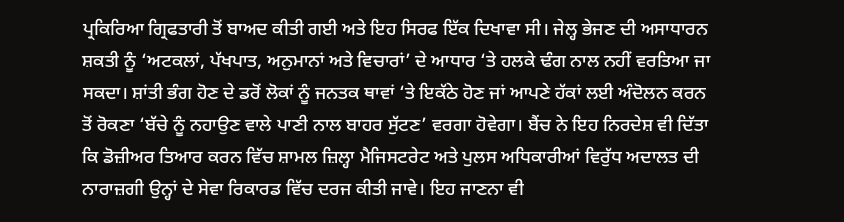ਪ੍ਰਕਿਰਿਆ ਗ੍ਰਿਫਤਾਰੀ ਤੋਂ ਬਾਅਦ ਕੀਤੀ ਗਈ ਅਤੇ ਇਹ ਸਿਰਫ ਇੱਕ ਦਿਖਾਵਾ ਸੀ। ਜੇਲ੍ਹ ਭੇਜਣ ਦੀ ਅਸਾਧਾਰਨ ਸ਼ਕਤੀ ਨੂੰ ‘ਅਟਕਲਾਂ, ਪੱਖਪਾਤ, ਅਨੁਮਾਨਾਂ ਅਤੇ ਵਿਚਾਰਾਂ’ ਦੇ ਆਧਾਰ ‘ਤੇ ਹਲਕੇ ਢੰਗ ਨਾਲ ਨਹੀਂ ਵਰਤਿਆ ਜਾ ਸਕਦਾ। ਸ਼ਾਂਤੀ ਭੰਗ ਹੋਣ ਦੇ ਡਰੋਂ ਲੋਕਾਂ ਨੂੰ ਜਨਤਕ ਥਾਵਾਂ ‘ਤੇ ਇਕੱਠੇ ਹੋਣ ਜਾਂ ਆਪਣੇ ਹੱਕਾਂ ਲਈ ਅੰਦੋਲਨ ਕਰਨ ਤੋਂ ਰੋਕਣਾ ‘ਬੱਚੇ ਨੂੰ ਨਹਾਉਣ ਵਾਲੇ ਪਾਣੀ ਨਾਲ ਬਾਹਰ ਸੁੱਟਣ’ ਵਰਗਾ ਹੋਵੇਗਾ। ਬੈਂਚ ਨੇ ਇਹ ਨਿਰਦੇਸ਼ ਵੀ ਦਿੱਤਾ ਕਿ ਡੋਜ਼ੀਅਰ ਤਿਆਰ ਕਰਨ ਵਿੱਚ ਸ਼ਾਮਲ ਜ਼ਿਲ੍ਹਾ ਮੈਜਿਸਟਰੇਟ ਅਤੇ ਪੁਲਸ ਅਧਿਕਾਰੀਆਂ ਵਿਰੁੱਧ ਅਦਾਲਤ ਦੀ ਨਾਰਾਜ਼ਗੀ ਉਨ੍ਹਾਂ ਦੇ ਸੇਵਾ ਰਿਕਾਰਡ ਵਿੱਚ ਦਰਜ ਕੀਤੀ ਜਾਵੇ। ਇਹ ਜਾਣਨਾ ਵੀ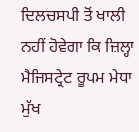ਦਿਲਚਸਪੀ ਤੋਂ ਖਾਲੀ ਨਹੀਂ ਹੋਵੇਗਾ ਕਿ ਜ਼ਿਲ੍ਹਾ ਮੈਜਿਸਟ੍ਰੇਟ ਰੂਪਮ ਮੇਧਾ ਮੁੱਖ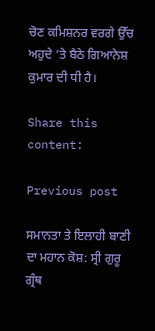ਚੋਣ ਕਮਿਸ਼ਨਰ ਵਰਗੇ ਉੱਚ ਅਹੁਦੇ ‘ਤੇ ਬੈਠੇ ਗਿਆਨੇਸ਼ ਕੁਮਾਰ ਦੀ ਧੀ ਹੈ।

Share this content:

Previous post

ਸਮਾਨਤਾ ਤੇ ਇਲਾਹੀ ਬਾਣੀ ਦਾ ਮਹਾਨ ਕੋਸ਼: ਸ੍ਰੀ ਗੁਰੂ ਗ੍ਰੰਥ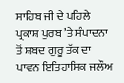ਸਾਹਿਬ ਜੀ ਦੇ ਪਹਿਲੇ ਪ੍ਰਕਾਸ਼ ਪੁਰਬ ’ਤੇ ਸੰਪਾਦਨਾ ਤੋਂ ਸ਼ਬਦ ਗੁਰੂ ਤੱਕ ਦਾ ਪਾਵਨ ਇਤਿਹਾਸਿਕ ਜਲੌਅ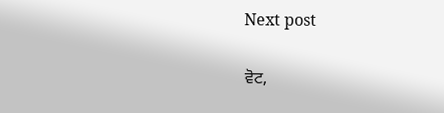Next post

ਵੋਟ,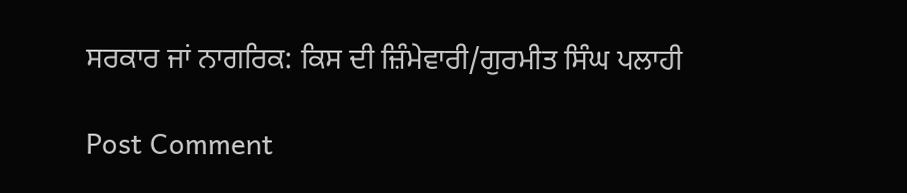ਸਰਕਾਰ ਜਾਂ ਨਾਗਰਿਕ: ਕਿਸ ਦੀ ਜ਼ਿੰਮੇਵਾਰੀ/ਗੁਰਮੀਤ ਸਿੰਘ ਪਲਾਹੀ

Post Comment